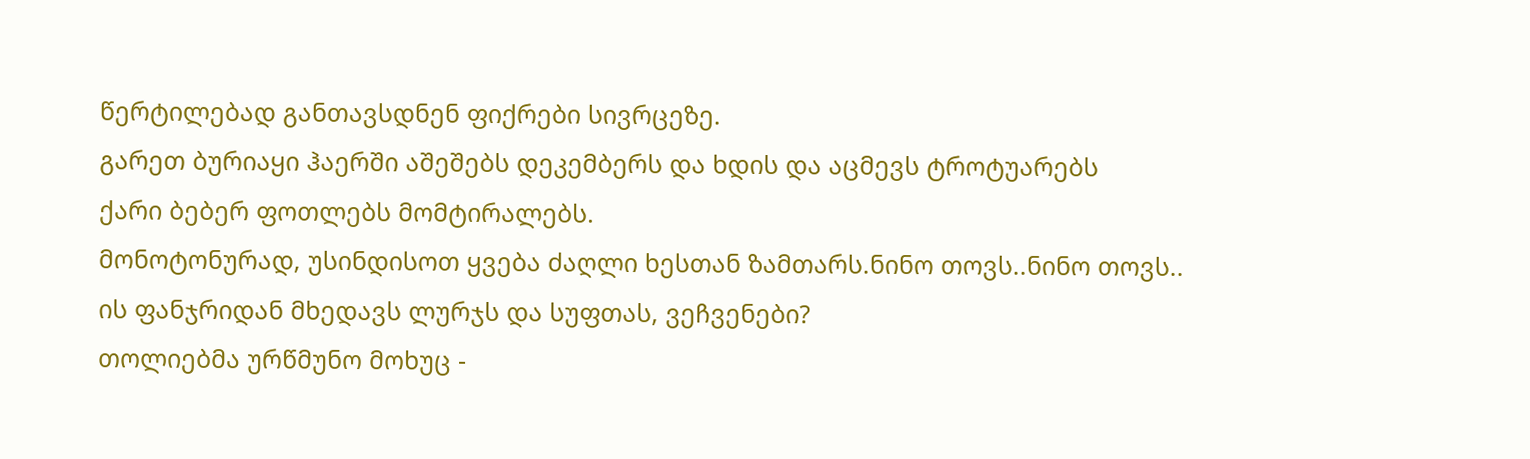წერტილებად განთავსდნენ ფიქრები სივრცეზე.
გარეთ ბურიაყი ჰაერში აშეშებს დეკემბერს და ხდის და აცმევს ტროტუარებს
ქარი ბებერ ფოთლებს მომტირალებს.
მონოტონურად, უსინდისოთ ყვება ძაღლი ხესთან ზამთარს.ნინო თოვს..ნინო თოვს..
ის ფანჯრიდან მხედავს ლურჯს და სუფთას, ვეჩვენები?
თოლიებმა ურწმუნო მოხუც -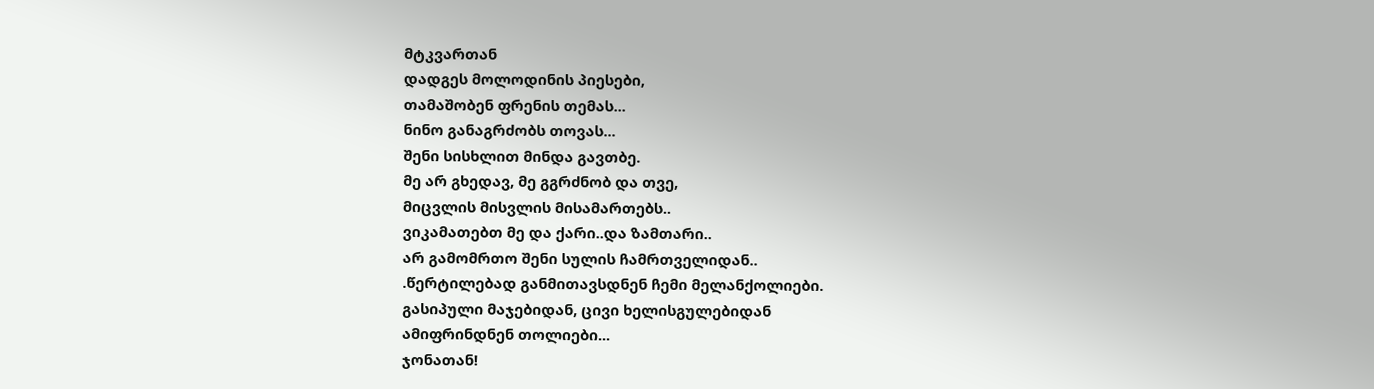მტკვართან
დადგეს მოლოდინის პიესები,
თამაშობენ ფრენის თემას...
ნინო განაგრძობს თოვას...
შენი სისხლით მინდა გავთბე.
მე არ გხედავ, მე გგრძნობ და თვე,
მიცვლის მისვლის მისამართებს..
ვიკამათებთ მე და ქარი..და ზამთარი..
არ გამომრთო შენი სულის ჩამრთველიდან..
.წერტილებად განმითავსდნენ ჩემი მელანქოლიები.
გასიპული მაჯებიდან, ცივი ხელისგულებიდან
ამიფრინდნენ თოლიები...
ჯონათან!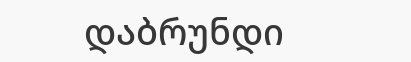დაბრუნდი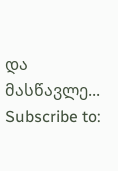და მასწავლე...
Subscribe to: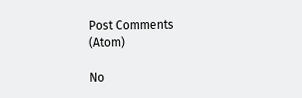Post Comments (Atom)

No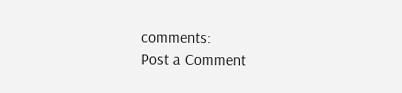comments:
Post a Comment